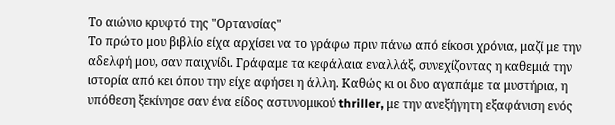Το αιώνιο κρυφτό της "Ορτανσίας"
Το πρώτο μου βιβλίο είχα αρχίσει να το γράφω πριν πάνω από είκοσι χρόνια, μαζί με την αδελφή μου, σαν παιχνίδι. Γράφαμε τα κεφάλαια εναλλάξ, συνεχίζοντας η καθεμιά την ιστορία από κει όπου την είχε αφήσει η άλλη. Καθώς κι οι δυο αγαπάμε τα μυστήρια, η υπόθεση ξεκίνησε σαν ένα είδος αστυνομικού thriller, με την ανεξήγητη εξαφάνιση ενός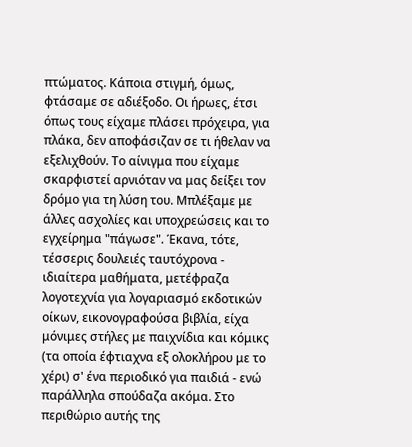πτώματος. Κάποια στιγμή, όμως, φτάσαμε σε αδιέξοδο. Οι ήρωες, έτσι όπως τους είχαμε πλάσει πρόχειρα, για πλάκα, δεν αποφάσιζαν σε τι ήθελαν να εξελιχθούν. Το αίνιγμα που είχαμε σκαρφιστεί αρνιόταν να μας δείξει τον δρόμο για τη λύση του. Μπλέξαμε με άλλες ασχολίες και υποχρεώσεις και το εγχείρημα "πάγωσε". Έκανα, τότε, τέσσερις δουλειές ταυτόχρονα - ιδιαίτερα μαθήματα, μετέφραζα λογοτεχνία για λογαριασμό εκδοτικών οίκων, εικονογραφούσα βιβλία, είχα μόνιμες στήλες με παιχνίδια και κόμικς (τα οποία έφτιαχνα εξ ολοκλήρου με το χέρι) σ' ένα περιοδικό για παιδιά - ενώ παράλληλα σπούδαζα ακόμα. Στο περιθώριο αυτής της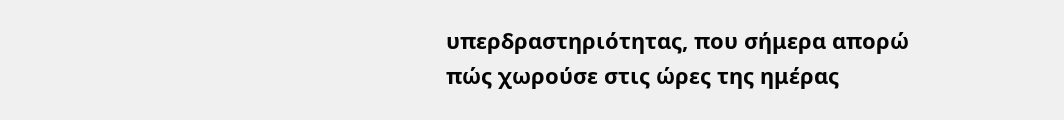υπερδραστηριότητας, που σήμερα απορώ πώς χωρούσε στις ώρες της ημέρας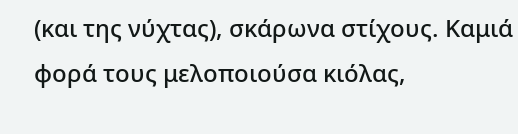(και της νύχτας), σκάρωνα στίχους. Καμιά φορά τους μελοποιούσα κιόλας,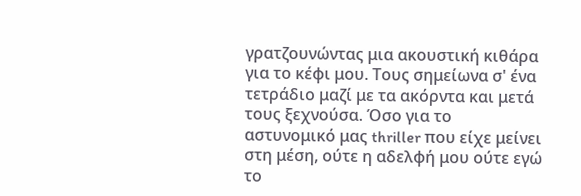γρατζουνώντας μια ακουστική κιθάρα για το κέφι μου. Τους σημείωνα σ' ένα τετράδιο μαζί με τα ακόρντα και μετά τους ξεχνούσα. Όσο για το αστυνομικό μας thriller που είχε μείνει στη μέση, ούτε η αδελφή μου ούτε εγώ το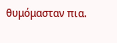θυμόμασταν πια.